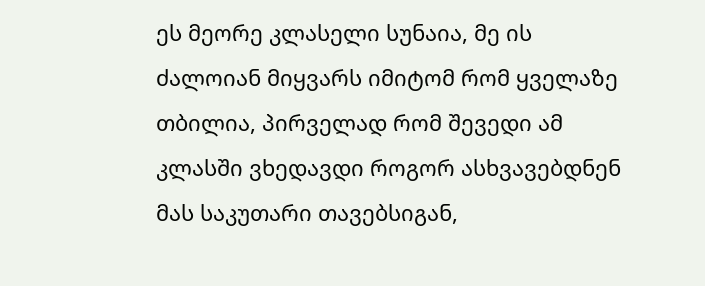ეს მეორე კლასელი სუნაია, მე ის ძალოიან მიყვარს იმიტომ რომ ყველაზე თბილია, პირველად რომ შევედი ამ კლასში ვხედავდი როგორ ასხვავებდნენ მას საკუთარი თავებსიგან,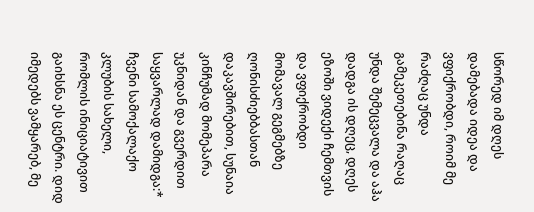სწორედ იმ დღეს დამებადა იდეა და ვფიქრობდი, როიმ მე რაძღაც უნდა გამეკეთებინა რაღაც უნდა შემეცვალა და აჰა დადგა ის დღეც, დღეს ეზოში ვიდექი ჩემთვის და ვფიქრობდი მომავალ გეგმებზე ღონისძიებბასთან დაკავშირებით, სუნაია კინჩუმად მომეპარა უკნიდან და გვერდით საყვარლად დამიდგა:*
ჩვენი სამოქალაქო კლუბის სახელი, რომლის ინიციატივით გაიხსნა ეს ცენტრი. დიდ იმედებს ვამყარებ, მე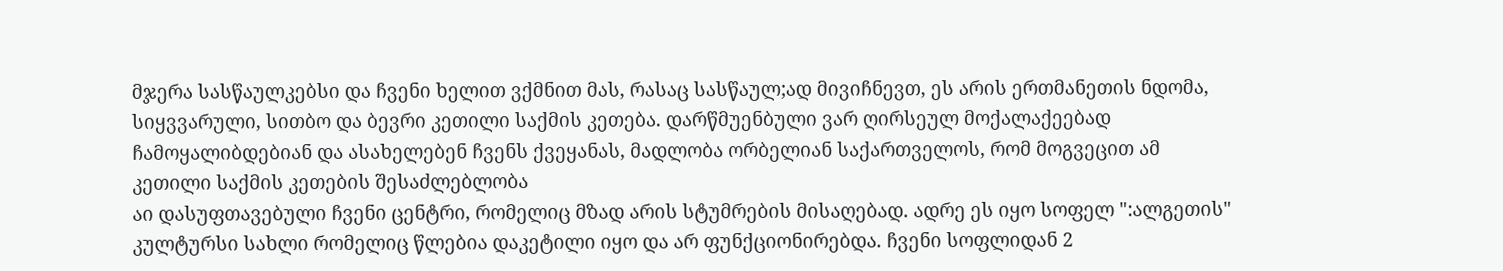მჯერა სასწაულკებსი და ჩვენი ხელით ვქმნით მას, რასაც სასწაულ;ად მივიჩნევთ, ეს არის ერთმანეთის ნდომა, სიყვვარული, სითბო და ბევრი კეთილი საქმის კეთება. დარწმუენბული ვარ ღირსეულ მოქალაქეებად ჩამოყალიბდებიან და ასახელებენ ჩვენს ქვეყანას, მადლობა ორბელიან საქართველოს, რომ მოგვეცით ამ კეთილი საქმის კეთების შესაძლებლობა
აი დასუფთავებული ჩვენი ცენტრი, რომელიც მზად არის სტუმრების მისაღებად. ადრე ეს იყო სოფელ ":ალგეთის" კულტურსი სახლი რომელიც წლებია დაკეტილი იყო და არ ფუნქციონირებდა. ჩვენი სოფლიდან 2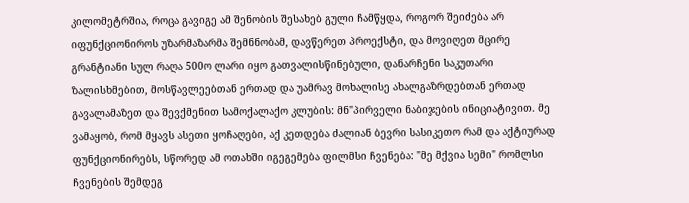კილომეტრშია, როცა გავიგე ამ შენობის შესახებ გული ჩამწყდა, როგორ შეიძება არ იფუნქციონიროს უზარმაზარმა შემნნობამ, დავწერეთ პროექსტი, და მოვიღეთ მცირე გრანტიანი სულ რაღა 500ო ლარი იყო გათვალისწინებული, დანარჩენი საკუთარი ზალისხმებით, მოსწავლეებთან ერთად და უამრავ მოხალისე ახალგაზრდებთან ერთად გავალამაზეთ და შევქმენით სამოქალაქო კლუბის: მნ"პირველი ნაბიჯების ინიციატივით. მე ვამაყობ, რომ მყავს ასეთი ყოჩაღები, აქ კეთდება ძალიან ბევრი სასიკეთო რამ და აქტიურად ფუნქციონირებს, სწორედ ამ ოთახში იგეგემება ფილმსი ჩვენება: "მე მქვია სემი" რომლსი ჩვენების შემდეგ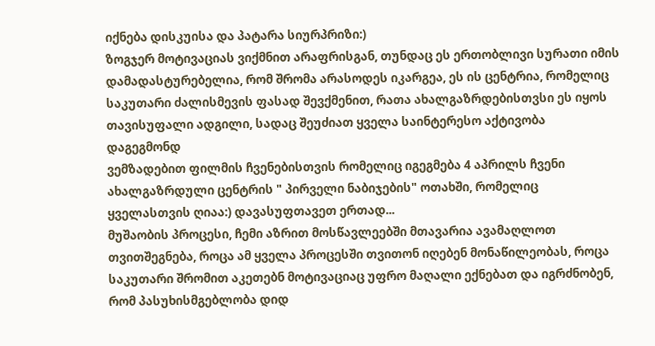იქნება დისკუისა და პატარა სიურპრიზი:)
ზოგჯერ მოტივაციას ვიქმნით არაფრისგან, თუნდაც ეს ერთობლივი სურათი იმის დამადასტურებელია, რომ შრომა არასოდეს იკარგეა, ეს ის ცენტრია, რომელიც საკუთარი ძალისმევის ფასად შევქმენით, რათა ახალგაზრდებისთვსი ეს იყოს თავისუფალი ადგილი, სადაც შეუძიათ ყველა საინტერესო აქტივობა დაგეგმონდ
ვემზადებით ფილმის ჩვენებისთვის რომელიც იგეგმება 4 აპრილს ჩვენი ახალგაზრდული ცენტრის " პირველი ნაბიჯების" ოთახში, რომელიც ყველასთვის ღიაა:) დავასუფთავეთ ერთად...
მუშაობის პროცესი, ჩემი აზრით მოსწავლეებში მთავარია ავამაღლოთ თვითშეგნება, როცა ამ ყველა პროცესში თვითონ იღებენ მონაწილეობას, როცა საკუთარი შრომით აკეთებნ მოტივაციაც უფრო მაღალი ექნებათ და იგრძნობენ, რომ პასუხისმგებლობა დიდ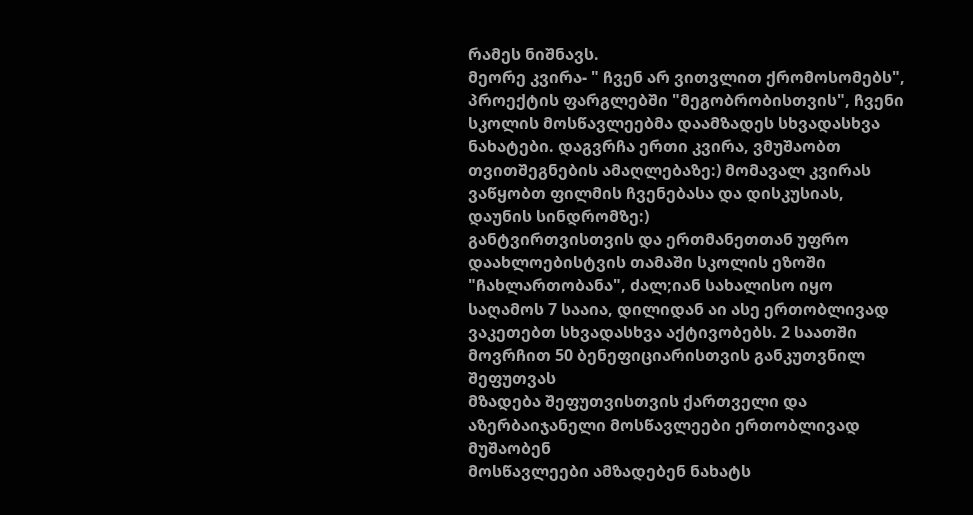რამეს ნიშნავს.
მეორე კვირა- " ჩვენ არ ვითვლით ქრომოსომებს", პროექტის ფარგლებში "მეგობრობისთვის", ჩვენი სკოლის მოსწავლეებმა დაამზადეს სხვადასხვა ნახატები. დაგვრჩა ერთი კვირა, ვმუშაობთ თვითშეგნების ამაღლებაზე:) მომავალ კვირას ვაწყობთ ფილმის ჩვენებასა და დისკუსიას, დაუნის სინდრომზე:)
განტვირთვისთვის და ერთმანეთთან უფრო დაახლოებისტვის თამაში სკოლის ეზოში "ჩახლართობანა", ძალ;იან სახალისო იყო
საღამოს 7 სააია, დილიდან აი ასე ერთობლივად ვაკეთებთ სხვადასხვა აქტივობებს. 2 საათში მოვრჩით 50 ბენეფიციარისთვის განკუთვნილ შეფუთვას
მზადება შეფუთვისთვის ქართველი და აზერბაიჯანელი მოსწავლეები ერთობლივად მუშაობენ
მოსწავლეები ამზადებენ ნახატს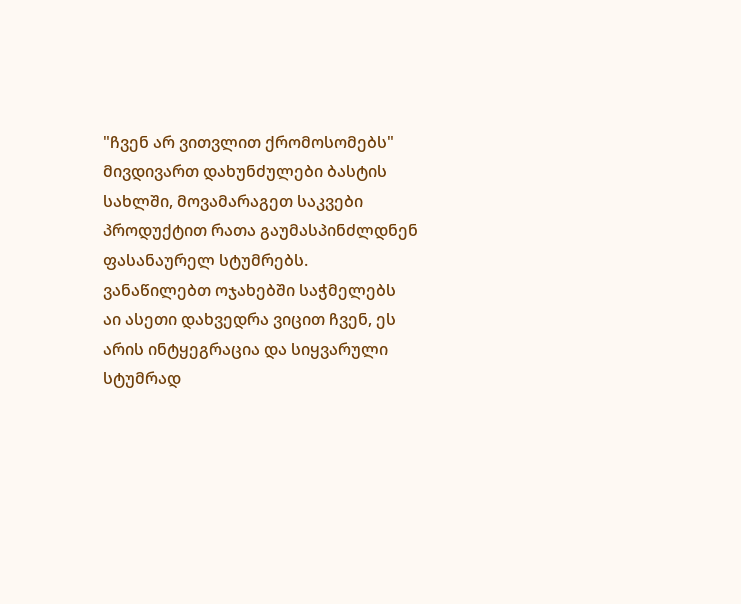"ჩვენ არ ვითვლით ქრომოსომებს"
მივდივართ დახუნძულები ბასტის სახლში, მოვამარაგეთ საკვები პროდუქტით რათა გაუმასპინძლდნენ ფასანაურელ სტუმრებს.
ვანაწილებთ ოჯახებში საჭმელებს
აი ასეთი დახვედრა ვიცით ჩვენ, ეს არის ინტყეგრაცია და სიყვარული
სტუმრად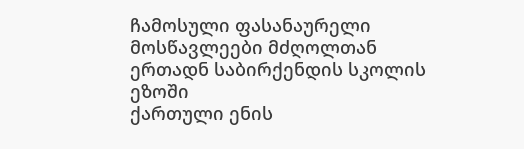ჩამოსული ფასანაურელი მოსწავლეები მძღოლთან ერთადნ საბირქენდის სკოლის ეზოში
ქართული ენის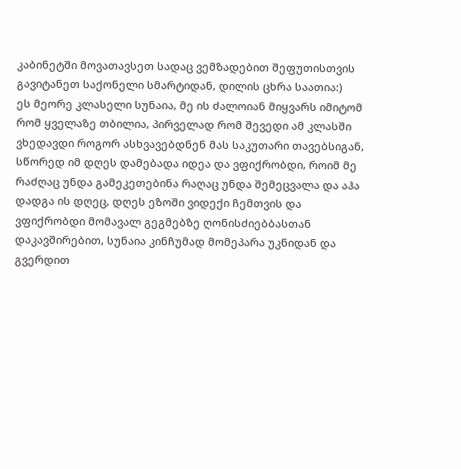კაბინეტში მოვათავსეთ სადაც ვემზადებით შეფუთისთვის
გავიტანეთ საქონელი სმარტიდან, დილის ცხრა საათია:)
ეს მეორე კლასელი სუნაია, მე ის ძალოიან მიყვარს იმიტომ რომ ყველაზე თბილია, პირველად რომ შევედი ამ კლასში ვხედავდი როგორ ასხვავებდნენ მას საკუთარი თავებსიგან, სწორედ იმ დღეს დამებადა იდეა და ვფიქრობდი, როიმ მე რაძღაც უნდა გამეკეთებინა რაღაც უნდა შემეცვალა და აჰა დადგა ის დღეც, დღეს ეზოში ვიდექი ჩემთვის და ვფიქრობდი მომავალ გეგმებზე ღონისძიებბასთან დაკავშირებით, სუნაია კინჩუმად მომეპარა უკნიდან და გვერდით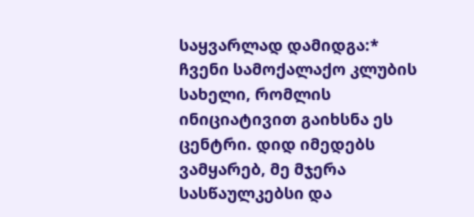საყვარლად დამიდგა:*
ჩვენი სამოქალაქო კლუბის სახელი, რომლის ინიციატივით გაიხსნა ეს ცენტრი. დიდ იმედებს ვამყარებ, მე მჯერა სასწაულკებსი და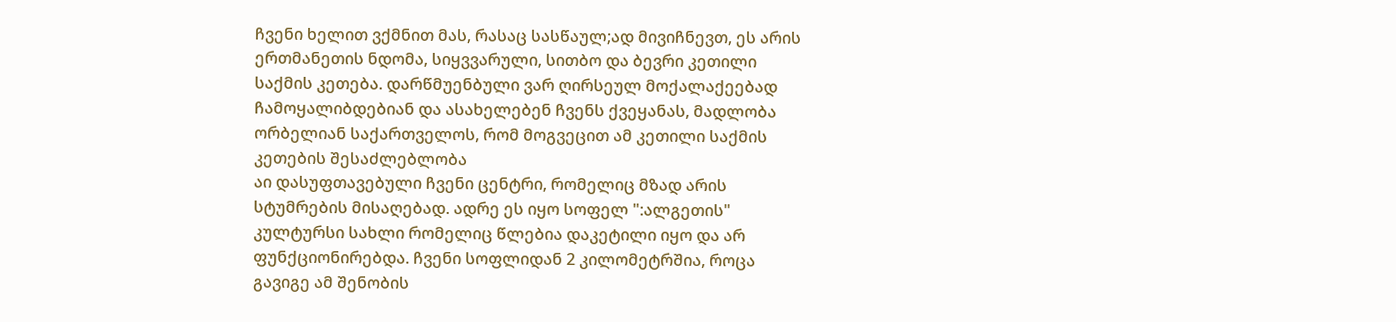ჩვენი ხელით ვქმნით მას, რასაც სასწაულ;ად მივიჩნევთ, ეს არის ერთმანეთის ნდომა, სიყვვარული, სითბო და ბევრი კეთილი საქმის კეთება. დარწმუენბული ვარ ღირსეულ მოქალაქეებად ჩამოყალიბდებიან და ასახელებენ ჩვენს ქვეყანას, მადლობა ორბელიან საქართველოს, რომ მოგვეცით ამ კეთილი საქმის კეთების შესაძლებლობა
აი დასუფთავებული ჩვენი ცენტრი, რომელიც მზად არის სტუმრების მისაღებად. ადრე ეს იყო სოფელ ":ალგეთის" კულტურსი სახლი რომელიც წლებია დაკეტილი იყო და არ ფუნქციონირებდა. ჩვენი სოფლიდან 2 კილომეტრშია, როცა გავიგე ამ შენობის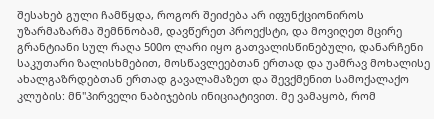შესახებ გული ჩამწყდა, როგორ შეიძება არ იფუნქციონიროს უზარმაზარმა შემნნობამ, დავწერეთ პროექსტი, და მოვიღეთ მცირე გრანტიანი სულ რაღა 500ო ლარი იყო გათვალისწინებული, დანარჩენი საკუთარი ზალისხმებით, მოსწავლეებთან ერთად და უამრავ მოხალისე ახალგაზრდებთან ერთად გავალამაზეთ და შევქმენით სამოქალაქო კლუბის: მნ"პირველი ნაბიჯების ინიციატივით. მე ვამაყობ, რომ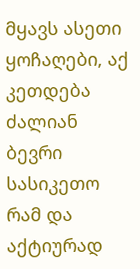მყავს ასეთი ყოჩაღები, აქ კეთდება ძალიან ბევრი სასიკეთო რამ და აქტიურად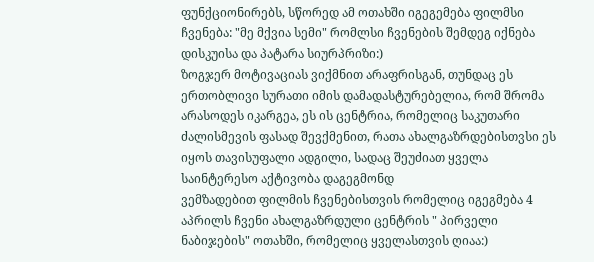ფუნქციონირებს, სწორედ ამ ოთახში იგეგემება ფილმსი ჩვენება: "მე მქვია სემი" რომლსი ჩვენების შემდეგ იქნება დისკუისა და პატარა სიურპრიზი:)
ზოგჯერ მოტივაციას ვიქმნით არაფრისგან, თუნდაც ეს ერთობლივი სურათი იმის დამადასტურებელია, რომ შრომა არასოდეს იკარგეა, ეს ის ცენტრია, რომელიც საკუთარი ძალისმევის ფასად შევქმენით, რათა ახალგაზრდებისთვსი ეს იყოს თავისუფალი ადგილი, სადაც შეუძიათ ყველა საინტერესო აქტივობა დაგეგმონდ
ვემზადებით ფილმის ჩვენებისთვის რომელიც იგეგმება 4 აპრილს ჩვენი ახალგაზრდული ცენტრის " პირველი ნაბიჯების" ოთახში, რომელიც ყველასთვის ღიაა:)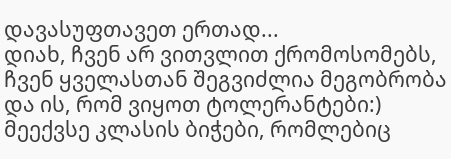დავასუფთავეთ ერთად...
დიახ, ჩვენ არ ვითვლით ქრომოსომებს, ჩვენ ყველასთან შეგვიძლია მეგობრობა და ის, რომ ვიყოთ ტოლერანტები:)
მეექვსე კლასის ბიჭები, რომლებიც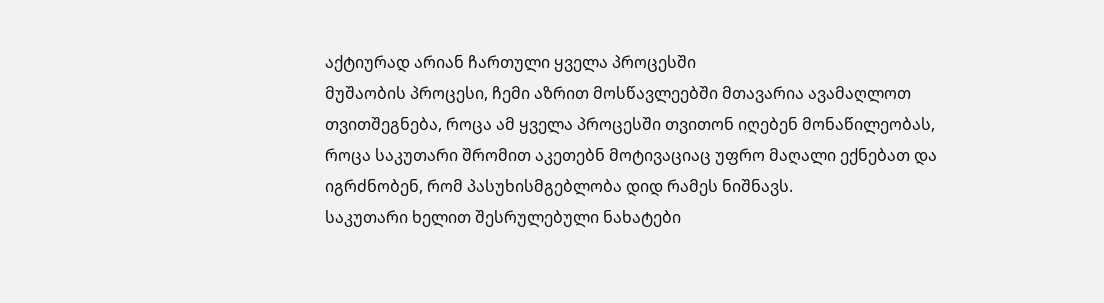აქტიურად არიან ჩართული ყველა პროცესში
მუშაობის პროცესი, ჩემი აზრით მოსწავლეებში მთავარია ავამაღლოთ თვითშეგნება, როცა ამ ყველა პროცესში თვითონ იღებენ მონაწილეობას, როცა საკუთარი შრომით აკეთებნ მოტივაციაც უფრო მაღალი ექნებათ და იგრძნობენ, რომ პასუხისმგებლობა დიდ რამეს ნიშნავს.
საკუთარი ხელით შესრულებული ნახატები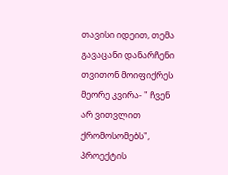თავისი იდეით, თემა გავაცანი დანარჩენი თვითონ მოიფიქრეს
მეორე კვირა- " ჩვენ არ ვითვლით ქრომოსომებს", პროექტის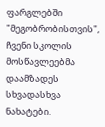ფარგლებში "მეგობრობისთვის", ჩვენი სკოლის მოსწავლეებმა დაამზადეს სხვადასხვა ნახატები.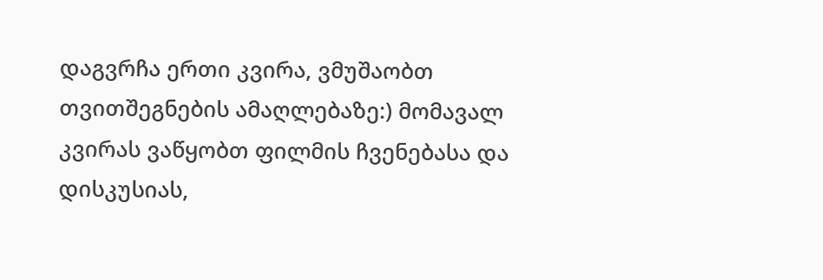დაგვრჩა ერთი კვირა, ვმუშაობთ თვითშეგნების ამაღლებაზე:) მომავალ კვირას ვაწყობთ ფილმის ჩვენებასა და დისკუსიას,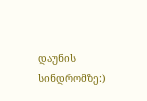დაუნის სინდრომზე:)